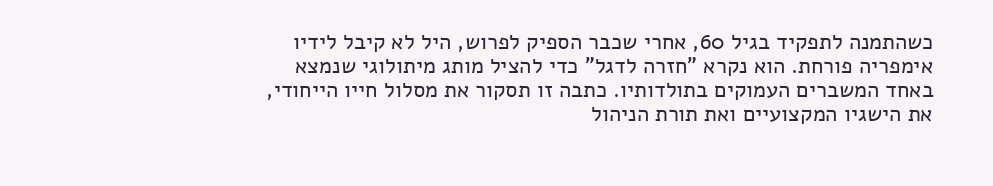כשהתמנה לתפקיד בגיל 60, אחרי שכבר הספיק לפרוש, היל לא קיבל לידיו אימפריה פורחת. הוא נקרא "חזרה לדגל" כדי להציל מותג מיתולוגי שנמצא באחד המשברים העמוקים בתולדותיו. כתבה זו תסקור את מסלול חייו הייחודי, את הישגיו המקצועיים ואת תורת הניהול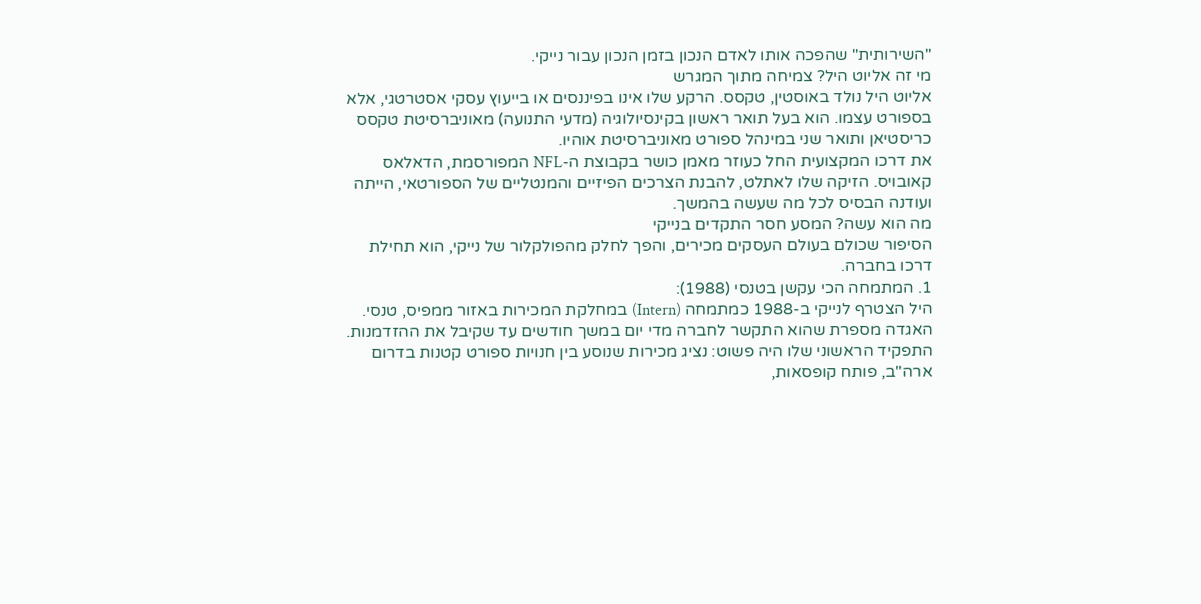"השירותית" שהפכה אותו לאדם הנכון בזמן הנכון עבור נייקי.
מי זה אליוט היל? צמיחה מתוך המגרש
אליוט היל נולד באוסטין, טקסס. הרקע שלו אינו בפיננסים או בייעוץ עסקי אסטרטגי, אלא בספורט עצמו. הוא בעל תואר ראשון בקינסיולוגיה (מדעי התנועה) מאוניברסיטת טקסס כריסטיאן ותואר שני במינהל ספורט מאוניברסיטת אוהיו.
את דרכו המקצועית החל כעוזר מאמן כושר בקבוצת ה-NFL המפורסמת, הדאלאס קאובויס. הזיקה שלו לאתלט, להבנת הצרכים הפיזיים והמנטליים של הספורטאי, הייתה ועודנה הבסיס לכל מה שעשה בהמשך.
מה הוא עשה? המסע חסר התקדים בנייקי
הסיפור שכולם בעולם העסקים מכירים, והפך לחלק מהפולקלור של נייקי, הוא תחילת דרכו בחברה.
1. המתמחה הכי עקשן בטנסי (1988):
היל הצטרף לנייקי ב-1988 כמתמחה (Intern) במחלקת המכירות באזור ממפיס, טנסי. האגדה מספרת שהוא התקשר לחברה מדי יום במשך חודשים עד שקיבל את ההזדמנות. התפקיד הראשוני שלו היה פשוט: נציג מכירות שנוסע בין חנויות ספורט קטנות בדרום ארה"ב, פותח קופסאות,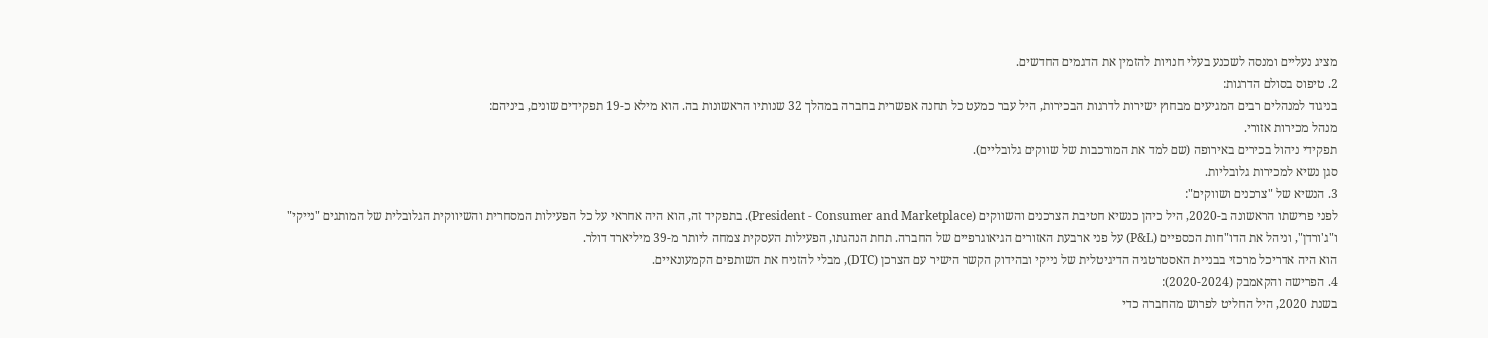מציג נעליים ומנסה לשכנע בעלי חנויות להזמין את הדגמים החדשים.
2. טיפוס בסולם הדרגות:
בניגוד למנהלים רבים המגיעים מבחוץ ישירות לדרגות הבכירות, היל עבר כמעט כל תחנה אפשרית בחברה במהלך 32 שנותיו הראשונות בה. הוא מילא כ-19 תפקידים שונים, ביניהם:
מנהל מכירות אזורי.
תפקידי ניהול בכירים באירופה (שם למד את המורכבות של שווקים גלובליים).
סגן נשיא למכירות גלובליות.
3. הנשיא של "צרכנים ושווקים":
לפני פרישתו הראשונה ב-2020, היל כיהן כנשיא חטיבת הצרכנים והשווקים (President - Consumer and Marketplace). בתפקיד זה, הוא היה אחראי על כל הפעילות המסחרית והשיווקית הגלובלית של המותגים "נייקי" ו"ג'ורדן", וניהל את הדו"חות הכספיים (P&L) על פני ארבעת האזורים הגיאוגרפיים של החברה. תחת הנהגתו, הפעילות העסקית צמחה ליותר מ-39 מיליארד דולר.
הוא היה אדריכל מרכזי בבניית האסטרטגיה הדיגיטלית של נייקי ובהידוק הקשר הישיר עם הצרכן (DTC), מבלי להזניח את השותפים הקמעונאיים.
4. הפרישה והקאמבק (2020-2024):
בשנת 2020, היל החליט לפרוש מהחברה כדי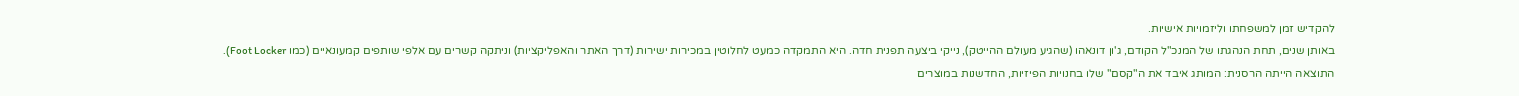להקדיש זמן למשפחתו וליזמויות אישיות.
באותן שנים, תחת הנהגתו של המנכ"ל הקודם, ג'ון דונאהו (שהגיע מעולם ההייטק), נייקי ביצעה תפנית חדה. היא התמקדה כמעט לחלוטין במכירות ישירות (דרך האתר והאפליקציות) וניתקה קשרים עם אלפי שותפים קמעונאיים (כמו Foot Locker).
התוצאה הייתה הרסנית: המותג איבד את ה"קסם" שלו בחנויות הפיזיות, החדשנות במוצרים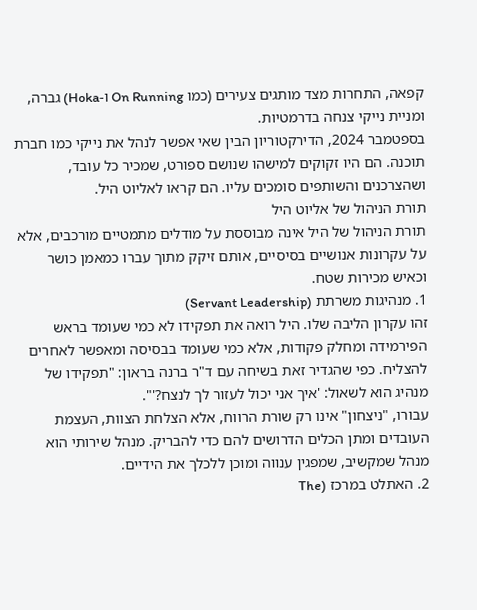קפאה, התחרות מצד מותגים צעירים (כמו On Running ו-Hoka) גברה, ומניית נייקי צנחה בדרמטיות.
בספטמבר 2024, הדירקטוריון הבין שאי אפשר לנהל את נייקי כמו חברת תוכנה. הם היו זקוקים למישהו שנושם ספורט, שמכיר כל עובד, ושהצרכנים והשותפים סומכים עליו. הם קראו לאליוט היל.
תורת הניהול של אליוט היל
תורת הניהול של היל אינה מבוססת על מודלים מתמטיים מורכבים, אלא על עקרונות אנושיים בסיסיים, אותם זיקק מתוך עברו כמאמן כושר וכאיש מכירות שטח.
1. מנהיגות משרתת (Servant Leadership)
זהו עקרון הליבה שלו. היל רואה את תפקידו לא כמי שעומד בראש הפירמידה ומחלק פקודות, אלא כמי שעומד בבסיסה ומאפשר לאחרים להצליח. כפי שהגדיר זאת בשיחה עם ד"ר ברנה בראון: "תפקידו של מנהיג הוא לשאול: 'איך אני יכול לעזור לך לנצח?'".
עבורו, "ניצחון" אינו רק שורת הרווח, אלא הצלחת הצוות, העצמת העובדים ומתן הכלים הדרושים להם כדי להבריק. מנהל שירותי הוא מנהל שמקשיב, שמפגין ענווה ומוכן ללכלך את הידיים.
2. האתלט במרכז (The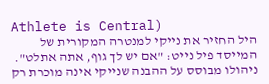Athlete is Central)
היל החזיר את נייקי למנטרה המקורית של המייסד פיל נייט: "אם יש לך גוף, אתה אתלט".
ניהולו מבוסס על ההבנה שנייקי אינה מוכרת רק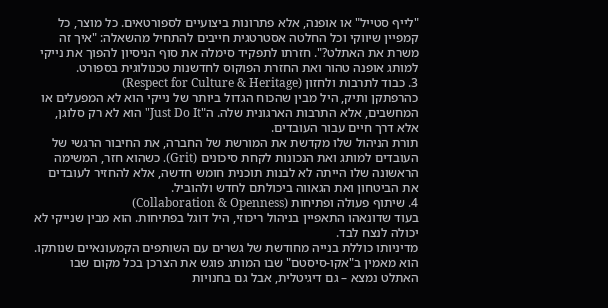"לייף סטייל" או אופנה, אלא פתרונות ביצועיים לספורטאים. כל מוצר, כל קמפיין שיווקי וכל החלטה אסטרטגית חייבים להתחיל מהשאלה: "איך זה משרת את האתלט?". חזרתו לתפקיד סימלה את סוף הניסיון להפוך את נייקי למותג אופנה טהור ואת החזרת הפוקוס לחדשנות טכנולוגית בספורט.
3. כבוד לתרבות ולחזון (Respect for Culture & Heritage)
כהרפתקן ותיק, היל מבין שהכוח הגדול ביותר של נייקי הוא לא המפעלים או המחשבים, אלא התרבות הארגונית שלה. ה"Just Do It" הוא לא רק סלוגן, אלא דרך חיים עבור העובדים.
תורת הניהול שלו מקדשת את המורשת של החברה, את החיבור הרגשי של העובדים למותג ואת הנכונות לקחת סיכונים (Grit). כשהוא חזר, המשימה הראשונה שלו הייתה לא לבנות תוכנית חומש חדשה, אלא להחזיר לעובדים את הביטחון ואת הגאווה ביכולתם לחדש ולהוביל.
4. שיתוף פעולה ופתיחות (Collaboration & Openness)
בעוד שדונאהו התאפיין בניהול ריכוזי, היל דוגל בפתיחות. הוא מבין שנייקי לא יכולה לנצח לבד.
מדיניותו כוללת בנייה מחודשת של גשרים עם השותפים הקמעונאיים שנותקו. הוא מאמין ב"אקו-סיסטם" שבו המותג פוגש את הצרכן בכל מקום שבו האתלט נמצא – גם דיגיטלית, אבל גם בחנויות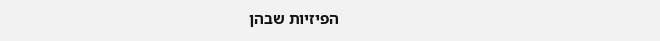הפיזיות שבהן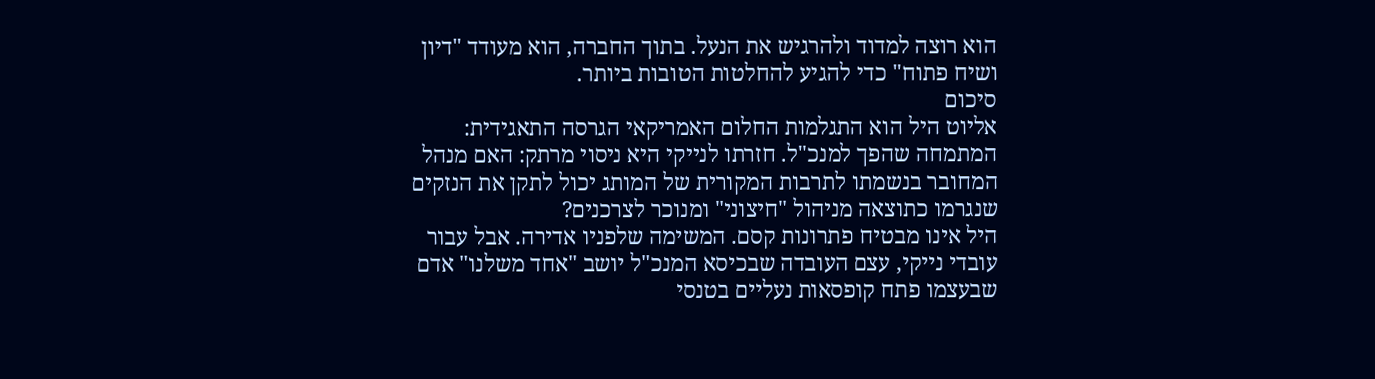הוא רוצה למדוד ולהרגיש את הנעל. בתוך החברה, הוא מעודד "דיון ושיח פתוח" כדי להגיע להחלטות הטובות ביותר.
סיכום
אליוט היל הוא התגלמות החלום האמריקאי הגרסה התאגידית: המתמחה שהפך למנכ"ל. חזרתו לנייקי היא ניסוי מרתק: האם מנהל המחובר בנשמתו לתרבות המקורית של המותג יכול לתקן את הנזקים שנגרמו כתוצאה מניהול "חיצוני" ומנוכר לצרכנים?
היל אינו מבטיח פתרונות קסם. המשימה שלפניו אדירה. אבל עבור עובדי נייקי, עצם העובדה שבכיסא המנכ"ל יושב "אחד משלנו" אדם שבעצמו פתח קופסאות נעליים בטנסי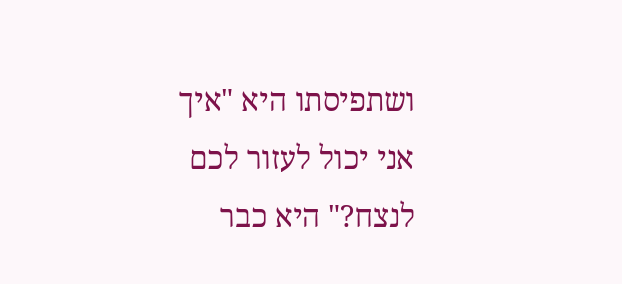ושתפיסתו היא "איך אני יכול לעזור לכם לנצח?" היא כבר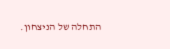התחלה של הניצחון.